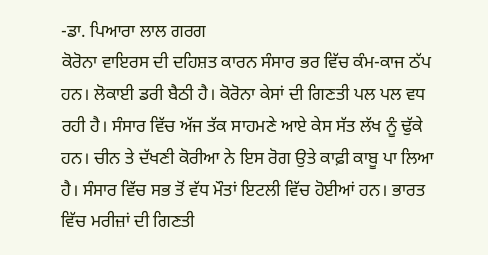-ਡਾ. ਪਿਆਰਾ ਲਾਲ ਗਰਗ
ਕੋਰੋਨਾ ਵਾਇਰਸ ਦੀ ਦਹਿਸ਼ਤ ਕਾਰਨ ਸੰਸਾਰ ਭਰ ਵਿੱਚ ਕੰਮ-ਕਾਜ ਠੱਪ ਹਨ। ਲੋਕਾਈ ਡਰੀ ਬੈਠੀ ਹੈ। ਕੋਰੋਨਾ ਕੇਸਾਂ ਦੀ ਗਿਣਤੀ ਪਲ ਪਲ ਵਧ ਰਹੀ ਹੈ। ਸੰਸਾਰ ਵਿੱਚ ਅੱਜ ਤੱਕ ਸਾਹਮਣੇ ਆਏ ਕੇਸ ਸੱਤ ਲੱਖ ਨੂੰ ਢੁੱਕੇ ਹਨ। ਚੀਨ ਤੇ ਦੱਖਣੀ ਕੋਰੀਆ ਨੇ ਇਸ ਰੋਗ ਉਤੇ ਕਾਫ਼ੀ ਕਾਬੂ ਪਾ ਲਿਆ ਹੈ। ਸੰਸਾਰ ਵਿੱਚ ਸਭ ਤੋਂ ਵੱਧ ਮੌਤਾਂ ਇਟਲੀ ਵਿੱਚ ਹੋਈਆਂ ਹਨ। ਭਾਰਤ ਵਿੱਚ ਮਰੀਜ਼ਾਂ ਦੀ ਗਿਣਤੀ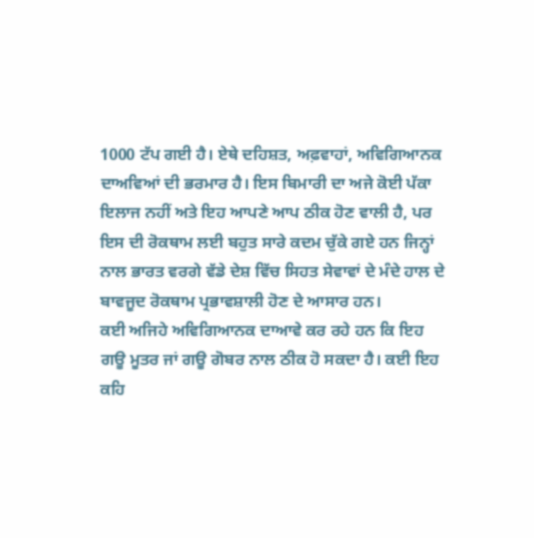1000 ਟੱਪ ਗਈ ਹੈ। ਏਥੇ ਦਹਿਸ਼ਤ, ਅਫ਼ਵਾਹਾਂ, ਅਵਿਗਿਆਨਕ ਦਾਅਵਿਆਂ ਦੀ ਭਰਮਾਰ ਹੈ। ਇਸ ਬਿਮਾਰੀ ਦਾ ਅਜੇ ਕੋਈ ਪੱਕਾ ਇਲਾਜ ਨਹੀਂ ਅਤੇ ਇਹ ਆਪਣੇ ਆਪ ਠੀਕ ਹੋਣ ਵਾਲੀ ਹੈ, ਪਰ ਇਸ ਦੀ ਰੋਕਥਾਮ ਲਈ ਬਹੁਤ ਸਾਰੇ ਕਦਮ ਚੁੱਕੇ ਗਏ ਹਨ ਜਿਨ੍ਹਾਂ ਨਾਲ ਭਾਰਤ ਵਰਗੇ ਵੱਡੇ ਦੇਸ਼ ਵਿੱਚ ਸਿਹਤ ਸੇਵਾਵਾਂ ਦੇ ਮੰਦੇ ਹਾਲ ਦੇ ਬਾਵਜੂਦ ਰੋਕਥਾਮ ਪ੍ਰਭਾਵਸ਼ਾਲੀ ਹੋਣ ਦੇ ਆਸਾਰ ਹਨ।
ਕਈ ਅਜਿਹੇ ਅਵਿਗਿਆਨਕ ਦਾਆਵੇ ਕਰ ਰਹੇ ਹਨ ਕਿ ਇਹ ਗਊ ਮੂਤਰ ਜਾਂ ਗਊ ਗੋਬਰ ਨਾਲ ਠੀਕ ਹੋ ਸਕਦਾ ਹੈ। ਕਈ ਇਹ ਕਹਿ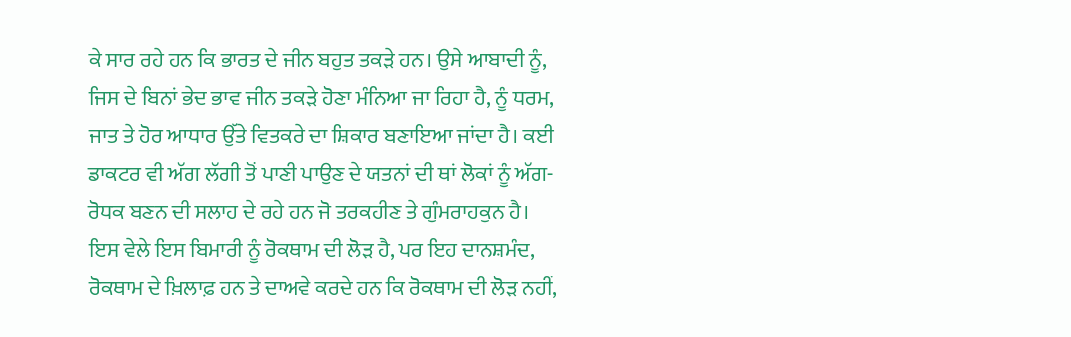ਕੇ ਸਾਰ ਰਹੇ ਹਨ ਕਿ ਭਾਰਤ ਦੇ ਜੀਨ ਬਹੁਤ ਤਕੜੇ ਹਨ। ਉਸੇ ਆਬਾਦੀ ਨੂੰ, ਜਿਸ ਦੇ ਬਿਨਾਂ ਭੇਦ ਭਾਵ ਜੀਨ ਤਕੜੇ ਹੋਣਾ ਮੰਨਿਆ ਜਾ ਰਿਹਾ ਹੈ, ਨੂੰ ਧਰਮ, ਜਾਤ ਤੇ ਹੋਰ ਆਧਾਰ ਉੱਤੇ ਵਿਤਕਰੇ ਦਾ ਸ਼ਿਕਾਰ ਬਣਾਇਆ ਜਾਂਦਾ ਹੈ। ਕਈ ਡਾਕਟਰ ਵੀ ਅੱਗ ਲੱਗੀ ਤੋਂ ਪਾਣੀ ਪਾਉਣ ਦੇ ਯਤਨਾਂ ਦੀ ਥਾਂ ਲੋਕਾਂ ਨੂੰ ਅੱਗ-ਰੋਧਕ ਬਣਨ ਦੀ ਸਲਾਹ ਦੇ ਰਹੇ ਹਨ ਜੋ ਤਰਕਹੀਣ ਤੇ ਗੁੰਮਰਾਹਕੁਨ ਹੈ। ਇਸ ਵੇਲੇ ਇਸ ਬਿਮਾਰੀ ਨੂੰ ਰੋਕਥਾਮ ਦੀ ਲੋੜ ਹੈ, ਪਰ ਇਹ ਦਾਨਸ਼ਮੰਦ, ਰੋਕਥਾਮ ਦੇ ਖ਼ਿਲਾਫ਼ ਹਨ ਤੇ ਦਾਅਵੇ ਕਰਦੇ ਹਨ ਕਿ ਰੋਕਥਾਮ ਦੀ ਲੋੜ ਨਹੀਂ,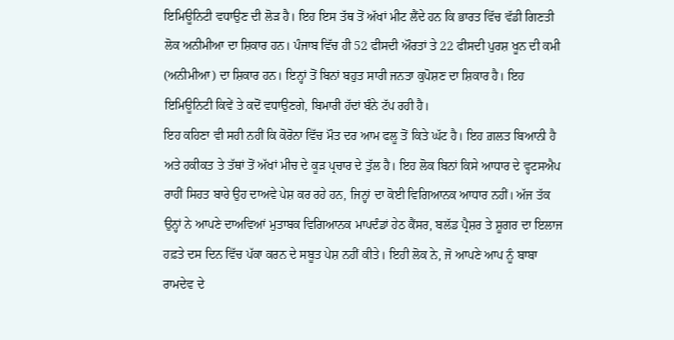ਇਮਿਊਨਿਟੀ ਵਧਾਉਣ ਦੀ ਲੋੜ ਹੈ। ਇਹ ਇਸ ਤੱਥ ਤੋਂ ਅੱਖਾਂ ਮੀਟ ਲੈਂਦੇ ਹਨ ਕਿ ਭਾਰਤ ਵਿੱਚ ਵੱਡੀ ਗਿਣਤੀ ਲੋਕ ਅਨੀਮੀਆ ਦਾ ਸ਼ਿਕਾਰ ਹਨ। ਪੰਜਾਬ ਵਿੱਚ ਹੀ 52 ਫੀਸਦੀ ਔਰਤਾਂ ਤੇ 22 ਫੀਸਦੀ ਪੁਰਸ਼ ਖੂਨ ਦੀ ਕਮੀ (ਅਨੀਮੀਆ) ਦਾ ਸ਼ਿਕਾਰ ਹਨ। ਇਨ੍ਹਾਂ ਤੋਂ ਬਿਨਾਂ ਬਹੁਤ ਸਾਰੀ ਜਨਤਾ ਕੁਪੋਸ਼ਣ ਦਾ ਸ਼ਿਕਾਰ ਹੈ। ਇਹ ਇਮਿਊਨਿਟੀ ਕਿਵੇਂ ਤੇ ਕਦੋਂ ਵਧਾਉਣਗੇ, ਬਿਮਾਰੀ ਹੱਦਾਂ ਬੰਨੇ ਟੱਪ ਰਹੀ ਹੈ।
ਇਹ ਕਹਿਣਾ ਵੀ ਸਹੀ ਨਹੀਂ ਕਿ ਕੋਰੋਨਾ ਵਿੱਚ ਮੌਤ ਦਰ ਆਮ ਫਲੂ ਤੋਂ ਕਿਤੇ ਘੱਟ ਹੈ। ਇਹ ਗ਼ਲਤ ਬਿਆਨੀ ਹੈ ਅਤੇ ਹਕੀਕਤ ਤੇ ਤੱਥਾਂ ਤੋਂ ਅੱਖਾਂ ਮੀਚ ਦੇ ਕੂੜ ਪ੍ਰਚਾਰ ਦੇ ਤੁੱਲ ਹੈ। ਇਹ ਲੋਕ ਬਿਨਾਂ ਕਿਸੇ ਆਧਾਰ ਦੇ ਵ੍ਹਟਸਐਪ ਰਾਹੀਂ ਸਿਹਤ ਬਾਰੇ ਉਹ ਦਾਅਵੇ ਪੇਸ਼ ਕਰ ਰਹੇ ਹਨ, ਜਿਨ੍ਹਾਂ ਦਾ ਕੋਈ ਵਿਗਿਆਨਕ ਆਧਾਰ ਨਹੀਂ। ਅੱਜ ਤੱਕ ਉਨ੍ਹਾਂ ਨੇ ਆਪਣੇ ਦਾਅਵਿਆਂ ਮੁਤਾਬਕ ਵਿਗਿਆਨਕ ਮਾਪਦੰਡਾਂ ਹੇਠ ਕੈਂਸਰ, ਬਲੱਡ ਪ੍ਰੈਸ਼ਰ ਤੇ ਸ਼ੂਗਰ ਦਾ ਇਲਾਜ ਹਫ਼ਤੇ ਦਸ ਦਿਨ ਵਿੱਚ ਪੱਕਾ ਕਰਨ ਦੇ ਸਬੂਤ ਪੇਸ਼ ਨਹੀਂ ਕੀਤੇ। ਇਹੀ ਲੋਕ ਨੇ, ਜੋ ਆਪਣੇ ਆਪ ਨੂੰ ਬਾਬਾ ਰਾਮਦੇਵ ਦੇ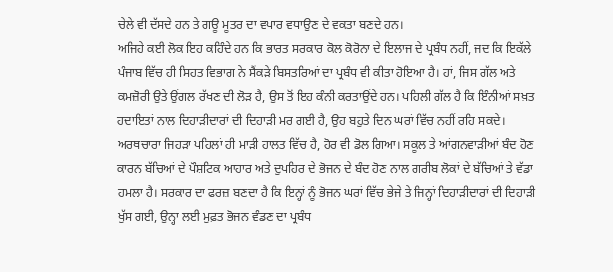ਚੇਲੇ ਵੀ ਦੱਸਦੇ ਹਨ ਤੇ ਗਊ ਮੂਤਰ ਦਾ ਵਪਾਰ ਵਧਾਉਣ ਦੇ ਵਕਤਾ ਬਣਦੇ ਹਨ।
ਅਜਿਹੇ ਕਈ ਲੋਕ ਇਹ ਕਹਿੰਦੇ ਹਨ ਕਿ ਭਾਰਤ ਸਰਕਾਰ ਕੋਲ ਕੋਰੋਨਾ ਦੇ ਇਲਾਜ ਦੇ ਪ੍ਰਬੰਧ ਨਹੀਂ, ਜਦ ਕਿ ਇਕੱਲੇ ਪੰਜਾਬ ਵਿੱਚ ਹੀ ਸਿਹਤ ਵਿਭਾਗ ਨੇ ਸੈਂਕੜੇ ਬਿਸਤਰਿਆਂ ਦਾ ਪ੍ਰਬੰਧ ਵੀ ਕੀਤਾ ਹੋਇਆ ਹੈ। ਹਾਂ, ਜਿਸ ਗੱਲ ਅਤੇ ਕਮਜ਼ੋਰੀ ਉਤੇ ਉਂਗਲ ਰੱਖਣ ਦੀ ਲੋੜ ਹੈ, ਉਸ ਤੋਂ ਇਹ ਕੰਨੀ ਕਰਤਾਉਂਦੇ ਹਨ। ਪਹਿਲੀ ਗੱਲ ਹੈ ਕਿ ਇੰਨੀਆਂ ਸਖ਼ਤ ਹਦਾਇਤਾਂ ਨਾਲ ਦਿਹਾੜੀਦਾਰਾਂ ਦੀ ਦਿਹਾੜੀ ਮਰ ਗਈ ਹੈ, ਉਹ ਬਹੁਤੇ ਦਿਨ ਘਰਾਂ ਵਿੱਚ ਨਹੀਂ ਰਹਿ ਸਕਦੇ। ਅਰਥਚਾਰਾ ਜਿਹੜਾ ਪਹਿਲਾਂ ਹੀ ਮਾੜੀ ਹਾਲਤ ਵਿੱਚ ਹੈ, ਹੋਰ ਵੀ ਡੋਲ ਗਿਆ। ਸਕੂਲ ਤੇ ਆਂਗਨਵਾੜੀਆਂ ਬੰਦ ਹੋਣ ਕਾਰਨ ਬੱਚਿਆਂ ਦੇ ਪੌਸ਼ਟਿਕ ਆਹਾਰ ਅਤੇ ਦੁਪਹਿਰ ਦੇ ਭੋਜਨ ਦੇ ਬੰਦ ਹੋਣ ਨਾਲ ਗਰੀਬ ਲੋਕਾਂ ਦੇ ਬੱਚਿਆਂ ਤੇ ਵੱਡਾ ਹਮਲਾ ਹੈ। ਸਰਕਾਰ ਦਾ ਫਰਜ਼ ਬਣਦਾ ਹੈ ਕਿ ਇਨ੍ਹਾਂ ਨੂੰ ਭੋਜਨ ਘਰਾਂ ਵਿੱਚ ਭੇਜੇ ਤੇ ਜਿਨ੍ਹਾਂ ਦਿਹਾੜੀਦਾਰਾਂ ਦੀ ਦਿਹਾੜੀ ਖੁੱਸ ਗਈ, ਉਨ੍ਹਾ ਲਈ ਮੁਫ਼ਤ ਭੋਜਨ ਵੰਡਣ ਦਾ ਪ੍ਰਬੰਧ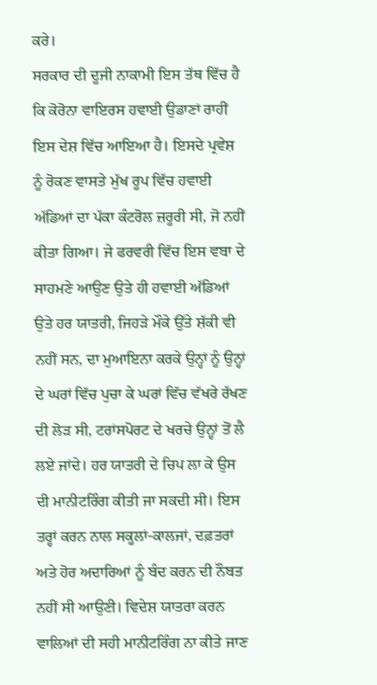ਕਰੇ।
ਸਰਕਾਰ ਦੀ ਦੂਜੀ ਨਾਕਾਮੀ ਇਸ ਤੱਥ ਵਿੱਚ ਹੈ ਕਿ ਕੋਰੋਨਾ ਵਾਇਰਸ ਹਵਾਈ ਉਡਾਣਾਂ ਰਾਹੀਂ ਇਸ ਦੇਸ਼ ਵਿੱਚ ਆਇਆ ਹੈ। ਇਸਦੇ ਪ੍ਰਵੇਸ਼ ਨੂੰ ਰੋਕਣ ਵਾਸਤੇ ਮੁੱਖ ਰੂਪ ਵਿੱਚ ਹਵਾਈ ਅੱਡਿਆਂ ਦਾ ਪੱਕਾ ਕੰਟਰੋਲ ਜ਼ਰੂਰੀ ਸੀ, ਜੋ ਨਹੀਂ ਕੀਤਾ ਗਿਆ। ਜੇ ਫਰਵਰੀ ਵਿੱਚ ਇਸ ਵਬਾ ਦੇ ਸਾਹਮਣੇ ਆਉਣ ਉਤੇ ਹੀ ਹਵਾਈ ਅੱਡਿਆਂ ਉਤੇ ਹਰ ਯਾਤਰੀ, ਜਿਹੜੇ ਮੌਕੇ ਉੱਤੇ ਸ਼ੱਕੀ ਵੀ ਨਹੀਂ ਸਨ, ਦਾ ਮੁਆਇਨਾ ਕਰਕੇ ਉਨ੍ਹਾਂ ਨੂੰ ਉਨ੍ਹਾਂ ਦੇ ਘਰਾਂ ਵਿੱਚ ਪੁਚਾ ਕੇ ਘਰਾਂ ਵਿੱਚ ਵੱਖਰੇ ਰੱਖਣ ਦੀ ਲੋੜ ਸੀ, ਟਰਾਂਸਪੋਰਟ ਦੇ ਖਰਚੇ ਉਨ੍ਹਾਂ ਤੋਂ ਲੈ ਲਏ ਜਾਂਦੇ। ਹਰ ਯਾਤਰੀ ਦੇ ਚਿਪ ਲਾ ਕੇ ਉਸ ਦੀ ਮਾਨੀਟਰਿੰਗ ਕੀਤੀ ਜਾ ਸਕਦੀ ਸੀ। ਇਸ ਤਰ੍ਹਾਂ ਕਰਨ ਨਾਲ ਸਕੂਲਾਂ-ਕਾਲਜਾਂ, ਦਫ਼ਤਰਾਂ ਅਤੇ ਹੋਰ ਅਦਾਰਿਆਂ ਨੂੰ ਬੰਦ ਕਰਨ ਦੀ ਨੌਬਤ ਨਹੀਂ ਸੀ ਆਉਣੀ। ਵਿਦੇਸ਼ ਯਾਤਰਾ ਕਰਨ ਵਾਲਿਆਂ ਦੀ ਸਹੀ ਮਾਨੀਟਰਿੰਗ ਨਾ ਕੀਤੇ ਜਾਣ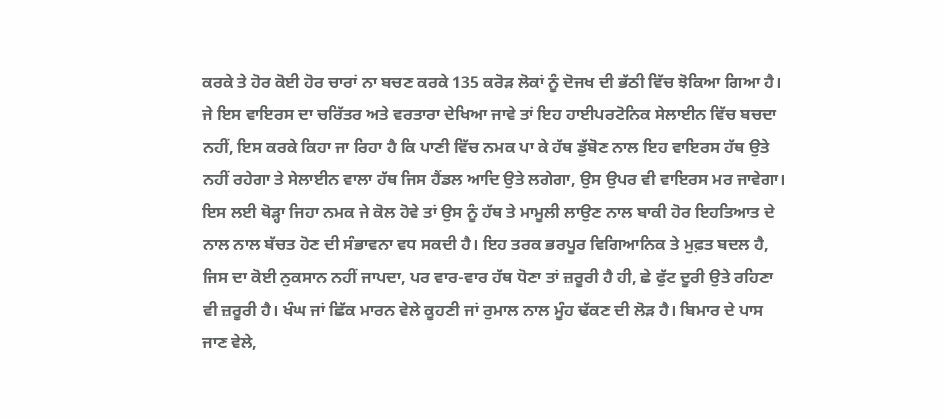ਕਰਕੇ ਤੇ ਹੋਰ ਕੋਈ ਹੋਰ ਚਾਰਾਂ ਨਾ ਬਚਣ ਕਰਕੇ 135 ਕਰੋੜ ਲੋਕਾਂ ਨੂੰ ਦੋਜਖ ਦੀ ਭੱਠੀ ਵਿੱਚ ਝੋਕਿਆ ਗਿਆ ਹੈ।
ਜੇ ਇਸ ਵਾਇਰਸ ਦਾ ਚਰਿੱਤਰ ਅਤੇ ਵਰਤਾਰਾ ਦੇਖਿਆ ਜਾਵੇ ਤਾਂ ਇਹ ਹਾਈਪਰਟੋਨਿਕ ਸੇਲਾਈਨ ਵਿੱਚ ਬਚਦਾ ਨਹੀਂ, ਇਸ ਕਰਕੇ ਕਿਹਾ ਜਾ ਰਿਹਾ ਹੈ ਕਿ ਪਾਣੀ ਵਿੱਚ ਨਮਕ ਪਾ ਕੇ ਹੱਥ ਡੁੱਬੋਣ ਨਾਲ ਇਹ ਵਾਇਰਸ ਹੱਥ ਉਤੇ ਨਹੀਂ ਰਹੇਗਾ ਤੇ ਸੇਲਾਈਨ ਵਾਲਾ ਹੱਥ ਜਿਸ ਹੈਂਡਲ ਆਦਿ ਉਤੇ ਲਗੇਗਾ, ਉਸ ਉਪਰ ਵੀ ਵਾਇਰਸ ਮਰ ਜਾਵੇਗਾ। ਇਸ ਲਈ ਥੋੜ੍ਹਾ ਜਿਹਾ ਨਮਕ ਜੇ ਕੋਲ ਹੋਵੇ ਤਾਂ ਉਸ ਨੂੰ ਹੱਥ ਤੇ ਮਾਮੂਲੀ ਲਾਉਣ ਨਾਲ ਬਾਕੀ ਹੋਰ ਇਹਤਿਆਤ ਦੇ ਨਾਲ ਨਾਲ ਬੱਚਤ ਹੋਣ ਦੀ ਸੰਭਾਵਨਾ ਵਧ ਸਕਦੀ ਹੈ। ਇਹ ਤਰਕ ਭਰਪੂਰ ਵਿਗਿਆਨਿਕ ਤੇ ਮੁਫ਼ਤ ਬਦਲ ਹੈ, ਜਿਸ ਦਾ ਕੋਈ ਨੁਕਸਾਨ ਨਹੀਂ ਜਾਪਦਾ, ਪਰ ਵਾਰ-ਵਾਰ ਹੱਥ ਧੋਣਾ ਤਾਂ ਜ਼ਰੂਰੀ ਹੈ ਹੀ, ਛੇ ਫੁੱਟ ਦੂਰੀ ਉਤੇ ਰਹਿਣਾ ਵੀ ਜ਼ਰੂਰੀ ਹੈ। ਖੰਘ ਜਾਂ ਛਿੱਕ ਮਾਰਨ ਵੇਲੇ ਕੂਹਣੀ ਜਾਂ ਰੁਮਾਲ ਨਾਲ ਮੂੰਹ ਢੱਕਣ ਦੀ ਲੋੜ ਹੈ। ਬਿਮਾਰ ਦੇ ਪਾਸ ਜਾਣ ਵੇਲੇ,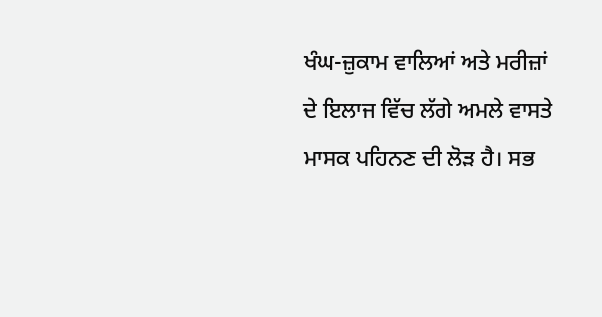ਖੰਘ-ਜ਼ੁਕਾਮ ਵਾਲਿਆਂ ਅਤੇ ਮਰੀਜ਼ਾਂ ਦੇ ਇਲਾਜ ਵਿੱਚ ਲੱਗੇ ਅਮਲੇ ਵਾਸਤੇ ਮਾਸਕ ਪਹਿਨਣ ਦੀ ਲੋੜ ਹੈ। ਸਭ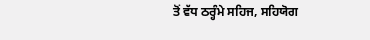ਤੋਂ ਵੱਧ ਠਰ੍ਹੰਮੇ ਸਹਿਜ, ਸਹਿਯੋਗ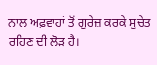ਨਾਲ ਅਫ਼ਵਾਹਾਂ ਤੋਂ ਗੁਰੇਜ਼ ਕਰਕੇ ਸੁਚੇਤ ਰਹਿਣ ਦੀ ਲੋੜ ਹੈ।